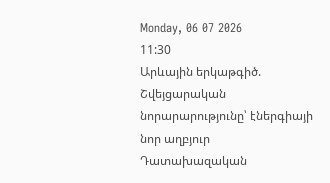Monday, 06 07 2026
11:30
Արևային երկաթգիծ. Շվեյցարական նորարարությունը՝ էներգիայի նոր աղբյուր
Դատախազական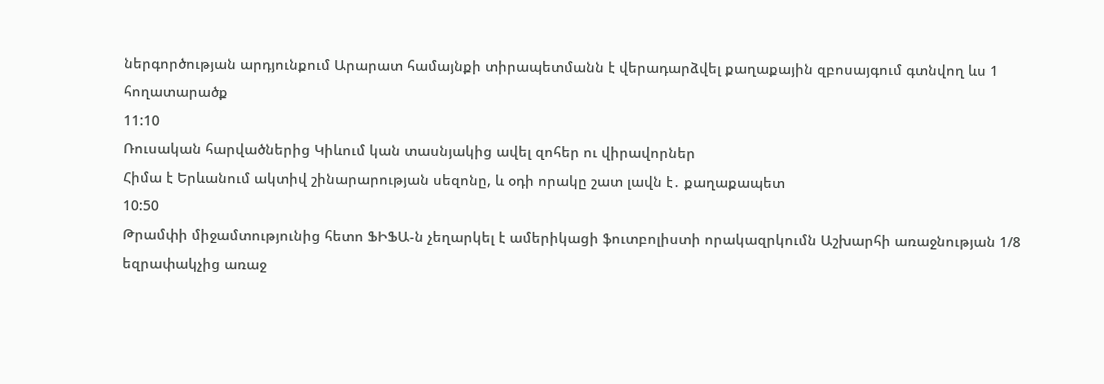ներգործության արդյունքում Արարատ համայնքի տիրապետմանն է վերադարձվել քաղաքային զբոսայգում գտնվող ևս 1 հողատարածք
11:10
Ռուսական հարվածներից Կիևում կան տասնյակից ավել զոհեր ու վիրավորներ
Հիմա է Երևանում ակտիվ շինարարության սեզոնը, և օդի որակը շատ լավն է․ քաղաքապետ
10:50
Թրամփի միջամտությունից հետո ՖԻՖԱ-ն չեղարկել է ամերիկացի ֆուտբոլիստի որակազրկումն Աշխարհի առաջնության 1/8 եզրափակչից առաջ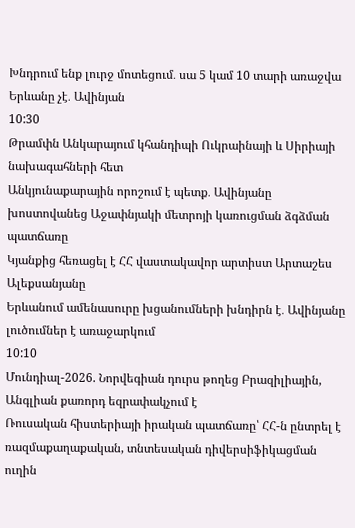Խնդրում ենք լուրջ մոտեցում․ սա 5 կամ 10 տարի առաջվա Երևանը չէ․ Ավինյան
10:30
Թրամփն Անկարայում կհանդիպի Ուկրաինայի և Սիրիայի նախագահների հետ
Անկյունաքարային որոշում է պետք․ Ավինյանը խոստովանեց Աջափնյակի մետրոյի կառուցման ձգձման պատճառը
Կյանքից հեռացել է ՀՀ վաստակավոր արտիստ Արտաշես Ալեքսանյանը
Երևանում ամենասուրը խցանումների խնդիրն է․ Ավինյանը լուծումներ է առաջարկում
10:10
Մունդիալ-2026. Նորվեգիան դուրս թողեց Բրազիլիային, Անգլիան քառորդ եզրափակչում է
Ռուսական հիստերիայի իրական պատճառը՝ ՀՀ-ն ընտրել է ռազմաքաղաքական, տնտեսական դիվերսիֆիկացման ուղին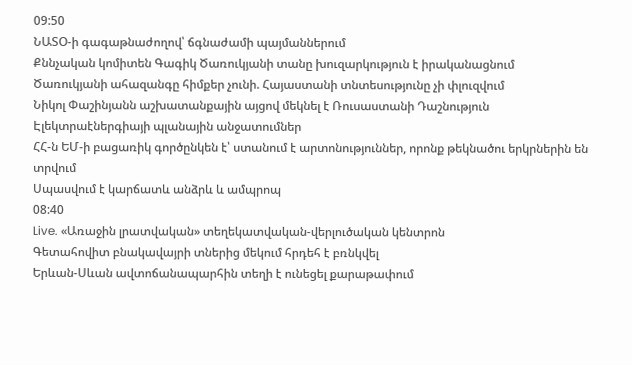09:50
ՆԱՏՕ-ի գագաթնաժողով՝ ճգնաժամի պայմաններում
Քննչական կոմիտեն Գագիկ Ծառուկյանի տանը խուզարկություն է իրականացնում
Ծառուկյանի ահազանգը հիմքեր չունի. Հայաստանի տնտեսությունը չի փլուզվում
Նիկոլ Փաշինյանն աշխատանքային այցով մեկնել է Ռուսաստանի Դաշնություն
Էլեկտրաէներգիայի պլանային անջատումներ
ՀՀ-ն ԵՄ-ի բացառիկ գործընկեն է՝ ստանում է արտոնություններ, որոնք թեկնածու երկրներին են տրվում
Սպասվում է կարճատև անձրև և ամպրոպ
08:40
Live. «Առաջին լրատվական» տեղեկատվական-վերլուծական կենտրոն
Գետահովիտ բնակավայրի տներից մեկում հրդեհ է բռնկվել
Երևան-Սևան ավտոճանապարհին տեղի է ունեցել քարաթափում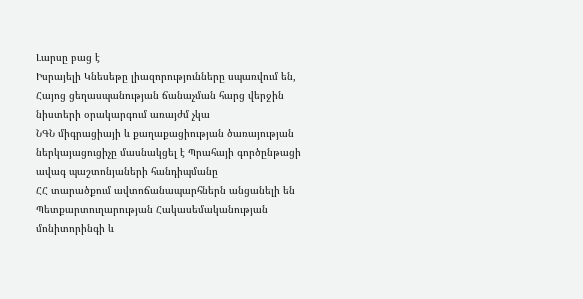Լարսը բաց է
Իսրայելի Կնեսեթը լիազորությունները սպառվում են, Հայոց ցեղասպանության ճանաչման հարց վերջին նիստերի օրակարգում առայժմ չկա
ՆԳՆ միգրացիայի և քաղաքացիության ծառայության ներկայացուցիչը մասնակցել է Պրահայի գործընթացի ավագ պաշտոնյաների հանդիպմանը
ՀՀ տարածքում ավտոճանապարհներն անցանելի են
Պետքարտուղարության Հակասեմականության մոնիտորինգի և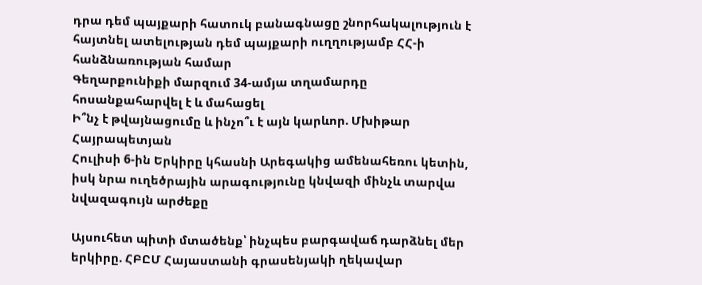դրա դեմ պայքարի հատուկ բանագնացը շնորհակալություն է հայտնել ատելության դեմ պայքարի ուղղությամբ ՀՀ-ի հանձնառության համար
Գեղարքունիքի մարզում 34-ամյա տղամարդը հոսանքահարվել է և մահացել
Ի՞նչ է թվայնացումը և ինչո՞ւ է այն կարևոր. Մխիթար Հայրապետյան
Հուլիսի 6-ին Երկիրը կհասնի Արեգակից ամենահեռու կետին, իսկ նրա ուղեծրային արագությունը կնվազի մինչև տարվա նվազագույն արժեքը

Այսուհետ պիտի մտածենք՝ ինչպես բարգավաճ դարձնել մեր երկիրը. ՀԲԸՄ Հայաստանի գրասենյակի ղեկավար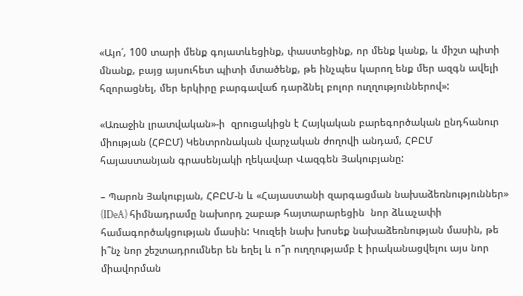«Այո՛, 100 տարի մենք գոյատևեցինք, փաստեցինք, որ մենք կանք, և միշտ պիտի մնանք, բայց այսուհետ պիտի մտածենք, թե ինչպես կարող ենք մեր ազգն ավելի հզորացնել, մեր երկիրը բարգավաճ դարձնել բոլոր ուղղություններով»:

«Առաջին լրատվական»-ի  զրուցակիցն է Հայկական բարեգործական ընդհանուր միության (ՀԲԸՄ) Կենտրոնական վարչական ժողովի անդամ, ՀԲԸՄ հայաստանյան գրասենյակի ղեկավար Վազգեն Յակուբյանը:

– Պարոն Յակուբյան, ՀԲԸՄ-ն և «Հայաստանի զարգացման նախաձեռնություններ» (IDeA) հիմնադրամը նախորդ շաբաթ հայտարարեցին  նոր ձևաչափի համագործակցության մասին: Կուզեի նախ խոսեք նախաձեռնության մասին, թե ի՞նչ նոր շեշտադրումներ են եղել և ո՞ր ուղղությամբ է իրականացվելու այս նոր միավորման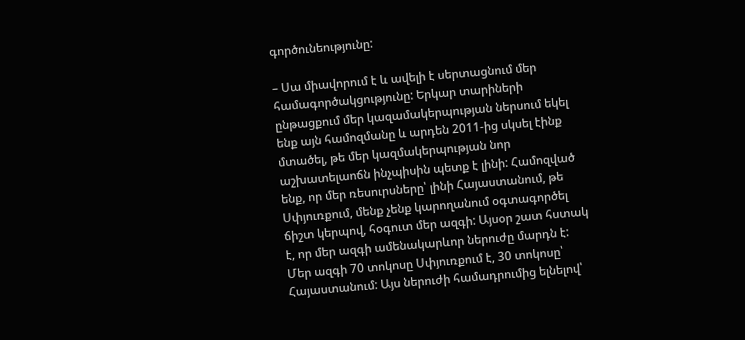գործունեությունը:

– Սա միավորում է և ավելի է սերտացնում մեր համագործակցությունը: Երկար տարիների ընթացքում մեր կազամակերպության ներսում եկել ենք այն համոզմանը և արդեն 2011-ից սկսել էինք մտածել, թե մեր կազմակերպության նոր աշխատելաոճն ինչպիսին պետք է լինի: Համոզված ենք, որ մեր ռեսուրսները՝ լինի Հայաստանում, թե Սփյուռքում, մենք չենք կարողանում օգտագործել ճիշտ կերպով, հօգուտ մեր ազգի: Այսօր շատ հստակ է, որ մեր ազգի ամենակարևոր ներուժը մարդն է: Մեր ազգի 70 տոկոսը Սփյուռքում է, 30 տոկոսը՝ Հայաստանում: Այս ներուժի համադրումից ելնելով՝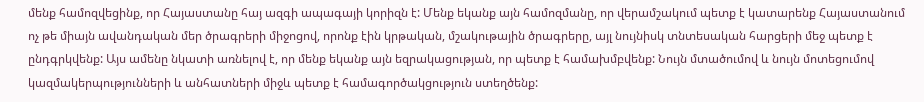մենք համոզվեցինք, որ Հայաստանը հայ ազգի ապագայի կորիզն է: Մենք եկանք այն համոզմանը, որ վերամշակում պետք է կատարենք Հայաստանում ոչ թե միայն ավանդական մեր ծրագրերի միջոցով, որոնք էին կրթական, մշակութային ծրագրերը, այլ նույնիսկ տնտեսական հարցերի մեջ պետք է ընդգրկվենք: Այս ամենը նկատի առնելով է, որ մենք եկանք այն եզրակացության, որ պետք է համախմբվենք: Նույն մտածումով և նույն մոտեցումով կազմակերպությունների և անհատների միջև պետք է համագործակցություն ստեղծենք: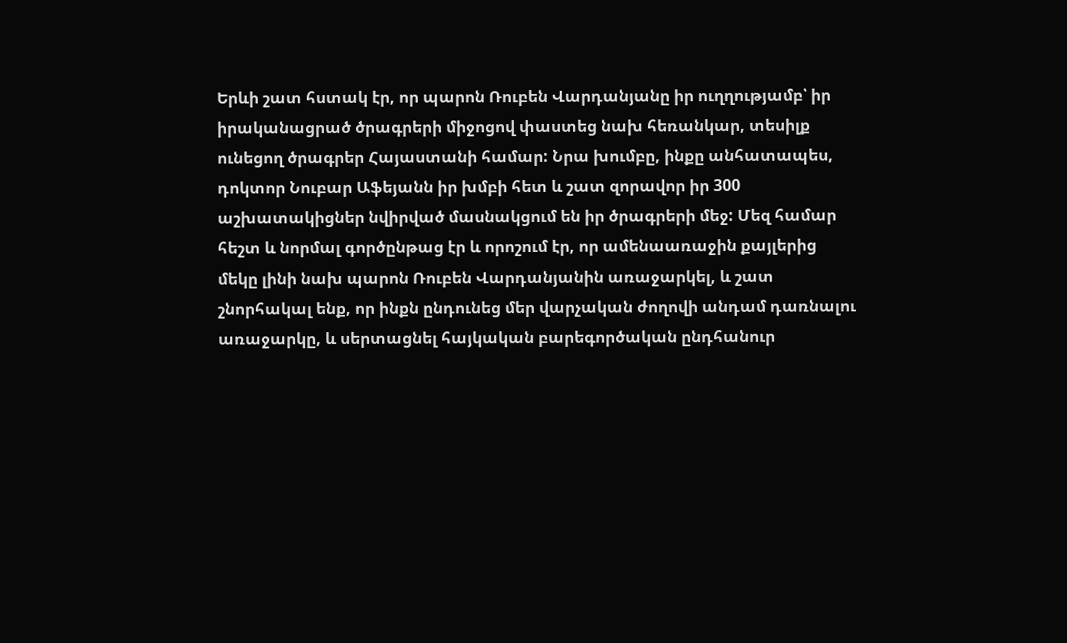Երևի շատ հստակ էր, որ պարոն Ռուբեն Վարդանյանը իր ուղղությամբ՝ իր իրականացրած ծրագրերի միջոցով փաստեց նախ հեռանկար, տեսիլք ունեցող ծրագրեր Հայաստանի համար: Նրա խումբը, ինքը անհատապես, դոկտոր Նուբար Աֆեյանն իր խմբի հետ և շատ զորավոր իր 300 աշխատակիցներ նվիրված մասնակցում են իր ծրագրերի մեջ: Մեզ համար հեշտ և նորմալ գործընթաց էր և որոշում էր, որ ամենաառաջին քայլերից մեկը լինի նախ պարոն Ռուբեն Վարդանյանին առաջարկել, և շատ շնորհակալ ենք, որ ինքն ընդունեց մեր վարչական ժողովի անդամ դառնալու առաջարկը, և սերտացնել հայկական բարեգործական ընդհանուր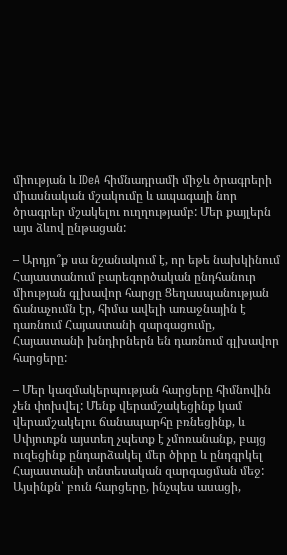միության և IDeA հիմնադրամի միջև ծրագրերի միասնական մշակումը և ապագայի նոր ծրագրեր մշակելու ուղղությամբ: Մեր քայլերն այս ձևով ընթացան:

– Արդյո՞ք սա նշանակում է, որ եթե նախկինում Հայաստանում բարեգործական ընդհանուր միության գլխավոր հարցը Ցեղասպանության ճանաչումն էր, հիմա ավելի առաջնային է դառնում Հայաստանի զարգացումը, Հայաստանի խնդիրներն են դառնում գլխավոր հարցերը:

– Մեր կազմակերպության հարցերը հիմնովին չեն փոխվել: Մենք վերամշակեցինք կամ վերամշակելու ճանապարհը բռնեցինք, և Սփյուռքն այստեղ չպետք է չմոռանանք, բայց ուզեցինք ընդարձակել մեր ծիրը և ընդգրկել Հայաստանի տնտեսական զարգացման մեջ: Այսինքն՝ բուն հարցերը, ինչպես ասացի,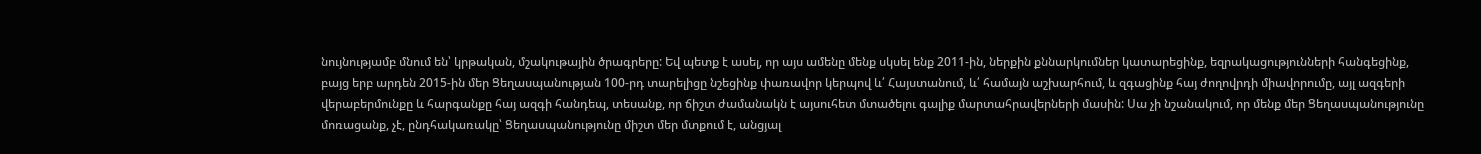նույնությամբ մնում են՝ կրթական, մշակութային ծրագրերը: Եվ պետք է ասել, որ այս ամենը մենք սկսել ենք 2011-ին, ներքին քննարկումներ կատարեցինք, եզրակացությունների հանգեցինք, բայց երբ արդեն 2015-ին մեր Ցեղասպանության 100-րդ տարելիցը նշեցինք փառավոր կերպով և՛ Հայստանում, և՛ համայն աշխարհում, և զգացինք հայ ժողովրդի միավորումը, այլ ազգերի վերաբերմունքը և հարգանքը հայ ազգի հանդեպ, տեսանք, որ ճիշտ ժամանակն է այսուհետ մտածելու գալիք մարտահրավերների մասին: Սա չի նշանակում, որ մենք մեր Ցեղասպանությունը մոռացանք, չէ, ընդհակառակը՝ Ցեղասպանությունը միշտ մեր մտքում է, անցյալ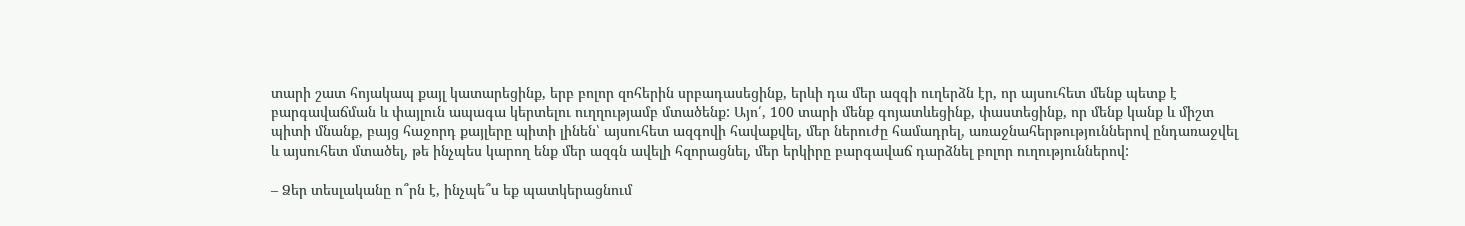տարի շատ հոյակապ քայլ կատարեցինք, երբ բոլոր զոհերին սրբադասեցինք, երևի դա մեր ազգի ուղերձն էր, որ այսուհետ մենք պետք է բարգավաճման և փայլուն ապագա կերտելու ուղղությամբ մտածենք: Այո՛, 100 տարի մենք գոյատևեցինք, փաստեցինք, որ մենք կանք և միշտ պիտի մնանք, բայց հաջորդ քայլերը պիտի լինեն՝ այսուհետ ազգովի հավաքվել, մեր ներուժը համադրել, առաջնահերթություններով ընդառաջվել և այսուհետ մտածել, թե ինչպես կարող ենք մեր ազգն ավելի հզորացնել, մեր երկիրը բարգավաճ դարձնել բոլոր ուղություններով:

– Ձեր տեսլականը ո՞րն է, ինչպե՞ս եք պատկերացնում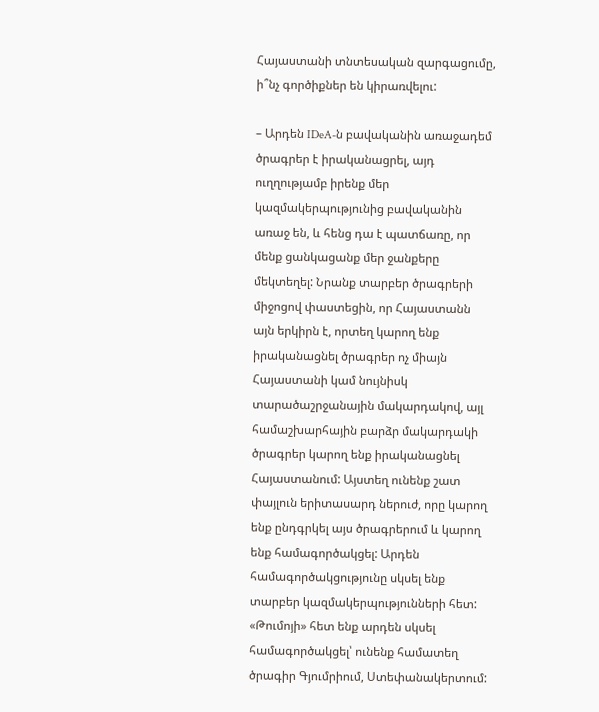Հայաստանի տնտեսական զարգացումը, ի՞նչ գործիքներ են կիրառվելու:

– Արդեն IDeA-ն բավականին առաջադեմ ծրագրեր է իրականացրել, այդ ուղղությամբ իրենք մեր կազմակերպությունից բավականին առաջ են, և հենց դա է պատճառը, որ մենք ցանկացանք մեր ջանքերը մեկտեղել: Նրանք տարբեր ծրագրերի միջոցով փաստեցին, որ Հայաստանն այն երկիրն է, որտեղ կարող ենք իրականացնել ծրագրեր ոչ միայն Հայաստանի կամ նույնիսկ տարածաշրջանային մակարդակով, այլ համաշխարհային բարձր մակարդակի ծրագրեր կարող ենք իրականացնել Հայաստանում: Այստեղ ունենք շատ փայլուն երիտասարդ ներուժ, որը կարող ենք ընդգրկել այս ծրագրերում և կարող ենք համագործակցել: Արդեն համագործակցությունը սկսել ենք տարբեր կազմակերպությունների հետ: «Թումոյի» հետ ենք արդեն սկսել համագործակցել՝ ունենք համատեղ ծրագիր Գյումրիում, Ստեփանակերտում: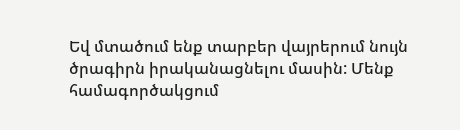Եվ մտածում ենք տարբեր վայրերում նույն ծրագիրն իրականացնելու մասին: Մենք համագործակցում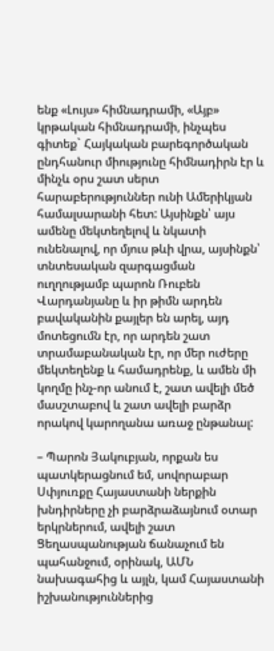ենք «Լույս» հիմնադրամի, «Այբ» կրթական հիմնադրամի, ինչպես գիտեք` Հայկական բարեգործական ընդհանուր միությունը հիմնադիրն էր և մինչև օրս շատ սերտ հարաբերություններ ունի Ամերիկյան համալսարանի հետ: Այսինքն՝ այս ամենը մեկտեղելով և նկատի ունենալով, որ մյուս թևի վրա, այսինքն՝ տնտեսական զարգացման ուղղությամբ պարոն Ռուբեն Վարդանյանը և իր թիմն արդեն բավականին քայլեր են արել, այդ մոտեցումն էր, որ արդեն շատ տրամաբանական էր, որ մեր ուժերը մեկտեղենք և համադրենք, և ամեն մի կողմը ինչ-որ անում է, շատ ավելի մեծ մասշտաբով և շատ ավելի բարձր որակով կարողանա առաջ ընթանալ:

– Պարոն Յակուբյան, որքան ես պատկերացնում եմ, սովորաբար Սփյուռքը Հայաստանի ներքին խնդիրները չի բարձրաձայնում օտար երկրներում, ավելի շատ Ցեղասպանության ճանաչում են պահանջում, օրինակ, ԱՄՆ նախագահից և այլն, կամ Հայաստանի իշխանություններից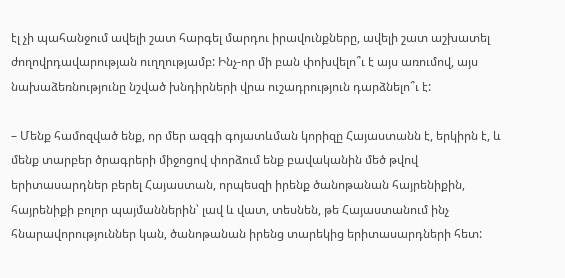էլ չի պահանջում ավելի շատ հարգել մարդու իրավունքները, ավելի շատ աշխատել ժողովրդավարության ուղղությամբ: Ինչ-որ մի բան փոխվելո՞ւ է այս առումով, այս նախաձեռնությունը նշված խնդիրների վրա ուշադրություն դարձնելո՞ւ է:

– Մենք համոզված ենք, որ մեր ազգի գոյատևման կորիզը Հայաստանն է, երկիրն է, և մենք տարբեր ծրագրերի միջոցով փորձում ենք բավականին մեծ թվով երիտասարդներ բերել Հայաստան, որպեսզի իրենք ծանոթանան հայրենիքին, հայրենիքի բոլոր պայմաններին՝ լավ և վատ, տեսնեն, թե Հայաստանում ինչ հնարավորություններ կան, ծանոթանան իրենց տարեկից երիտասարդների հետ: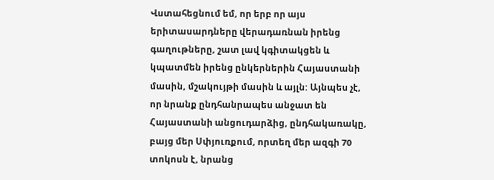Վստահեցնում եմ, որ երբ որ այս երիտասարդները վերադառնան իրենց գաղութները, շատ լավ կգիտակցեն և կպատմեն իրենց ընկերներին Հայաստանի մասին, մշակույթի մասին և այլն: Այնպես չէ, որ նրանք ընդհանրապես անջատ են Հայաստանի անցուդարձից, ընդհակառակը, բայց մեր Սփյուռքում, որտեղ մեր ազգի 70 տոկոսն է, նրանց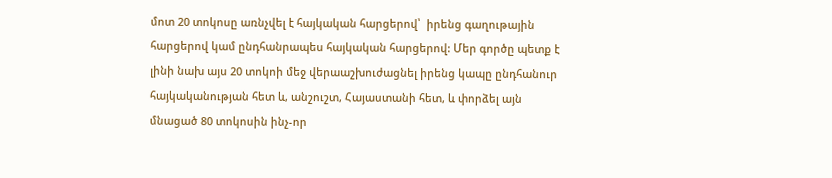մոտ 20 տոկոսը առնչվել է հայկական հարցերով՝  իրենց գաղութային հարցերով կամ ընդհանրապես հայկական հարցերով: Մեր գործը պետք է լինի նախ այս 20 տոկոի մեջ վերաաշխուժացնել իրենց կապը ընդհանուր հայկականության հետ և, անշուշտ, Հայաստանի հետ, և փորձել այն մնացած 80 տոկոսին ինչ-որ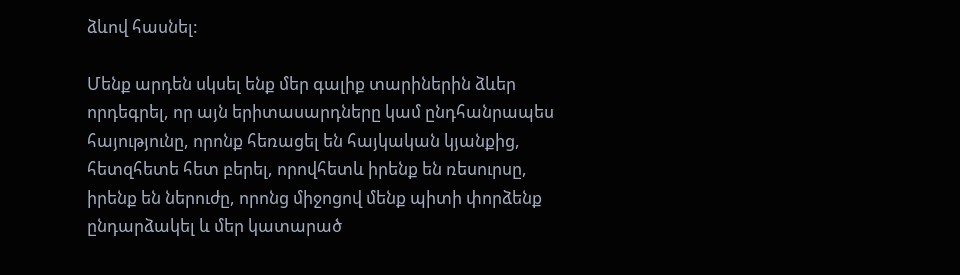ձևով հասնել:

Մենք արդեն սկսել ենք մեր գալիք տարիներին ձևեր որդեգրել, որ այն երիտասարդները կամ ընդհանրապես հայությունը, որոնք հեռացել են հայկական կյանքից, հետզհետե հետ բերել, որովհետև իրենք են ռեսուրսը, իրենք են ներուժը, որոնց միջոցով մենք պիտի փորձենք ընդարձակել և մեր կատարած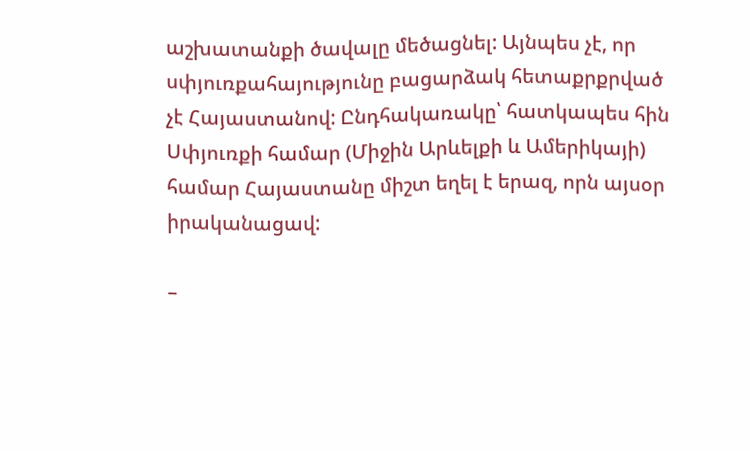աշխատանքի ծավալը մեծացնել: Այնպես չէ, որ սփյուռքահայությունը բացարձակ հետաքրքրված չէ Հայաստանով: Ընդհակառակը՝ հատկապես հին Սփյուռքի համար (Միջին Արևելքի և Ամերիկայի) համար Հայաստանը միշտ եղել է երազ, որն այսօր իրականացավ:

–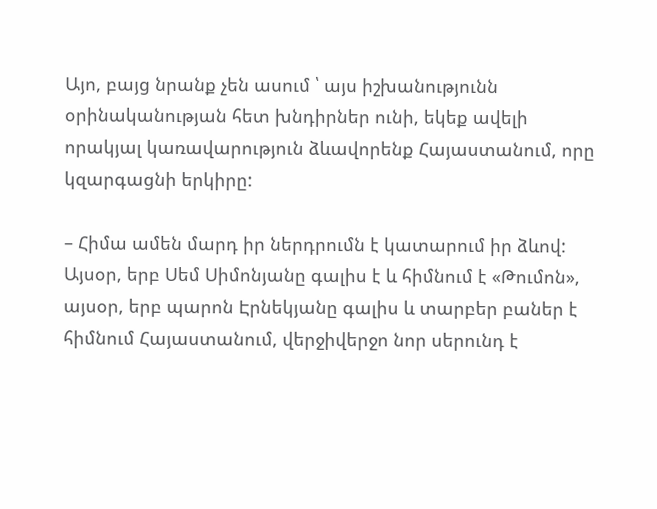Այո, բայց նրանք չեն ասում ՝ այս իշխանությունն օրինականության հետ խնդիրներ ունի, եկեք ավելի որակյալ կառավարություն ձևավորենք Հայաստանում, որը կզարգացնի երկիրը:

– Հիմա ամեն մարդ իր ներդրումն է կատարում իր ձևով: Այսօր, երբ Սեմ Սիմոնյանը գալիս է և հիմնում է «Թումոն», այսօր, երբ պարոն Էրնեկյանը գալիս և տարբեր բաներ է հիմնում Հայաստանում, վերջիվերջո նոր սերունդ է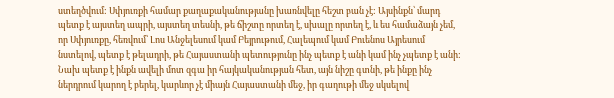ստեղծվում: Սփյուռքի համար քաղաքականությանը խառնվելը հեշտ բան չէ: Այսինքն՝ մարդ պետք է այստեղ ապրի, այստեղ տեսնի, թե ճիշտը որտեղ է, սխալը որտեղ է, և ես համաձայն չեմ, որ Սփյուռքը, հեռվում՝ Լոս Անջելեսում կամ Բեյրութում, Հալեպում կամ Բուենոս Այրեսում նստելով, պետք է թելադրի, թե Հայաստանի պետությունը ինչ պետք է անի կամ ինչ չպետք է անի: Նախ պետք է ինքն ավելի մոտ զգա իր հայկականության հետ, այն նիշը գտնի, թե ինքը ինչ ներդրում կարող է բերել, կարևոր չէ միայն Հայաստանի մեջ, իր գաղութի մեջ սկսելով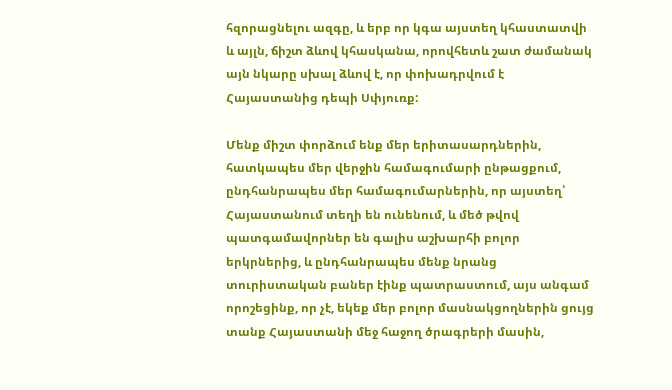հզորացնելու ազգը, և երբ որ կգա այստեղ կհաստատվի և այլն, ճիշտ ձևով կհասկանա, որովհետև շատ ժամանակ այն նկարը սխալ ձևով է, որ փոխադրվում է Հայաստանից դեպի Սփյուռք:

Մենք միշտ փորձում ենք մեր երիտասարդներին, հատկապես մեր վերջին համագումարի ընթացքում, ընդհանրապես մեր համագումարներին, որ այստեղ՝ Հայաստանում տեղի են ունենում, և մեծ թվով պատգամավորներ են գալիս աշխարհի բոլոր երկրներից, և ընդհանրապես մենք նրանց տուրիստական բաներ էինք պատրաստում, այս անգամ որոշեցինք, որ չէ, եկեք մեր բոլոր մասնակցողներին ցույց տանք Հայաստանի մեջ հաջող ծրագրերի մասին,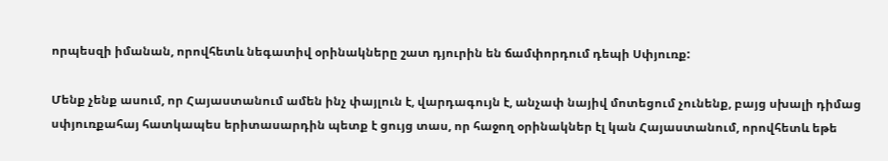որպեսզի իմանան, որովհետև նեգատիվ օրինակները շատ դյուրին են ճամփորդում դեպի Սփյուռք:

Մենք չենք ասում, որ Հայաստանում ամեն ինչ փայլուն է, վարդագույն է, անչափ նայիվ մոտեցում չունենք, բայց սխալի դիմաց սփյուռքահայ հատկապես երիտասարդին պետք է ցույց տաս, որ հաջող օրինակներ էլ կան Հայաստանում, որովհետև եթե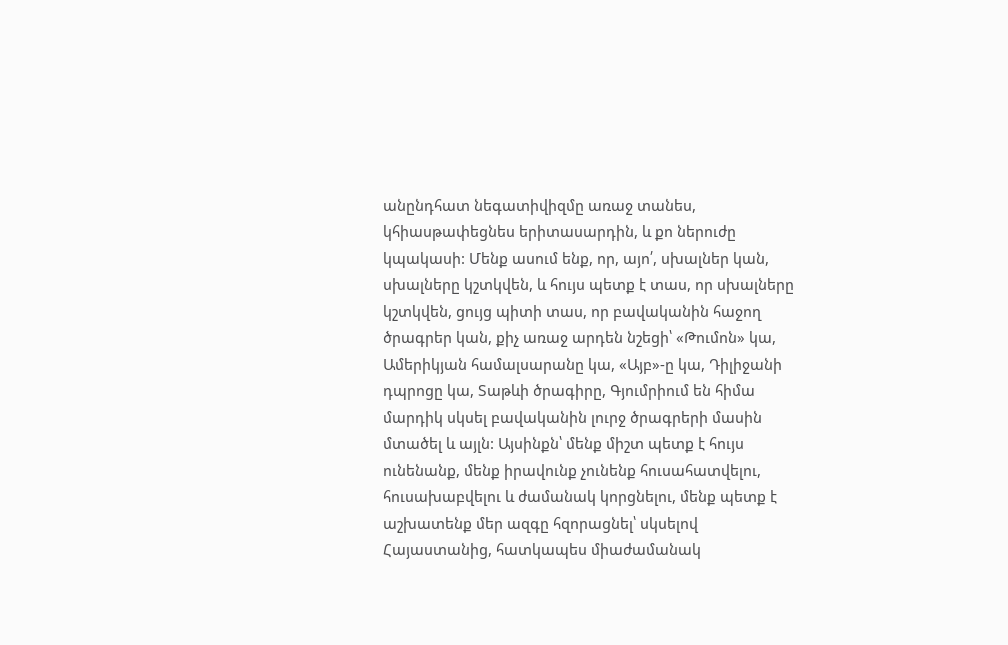անընդհատ նեգատիվիզմը առաջ տանես, կհիասթափեցնես երիտասարդին, և քո ներուժը կպակասի: Մենք ասում ենք, որ, այո՛, սխալներ կան, սխալները կշտկվեն, և հույս պետք է տաս, որ սխալները կշտկվեն, ցույց պիտի տաս, որ բավականին հաջող ծրագրեր կան, քիչ առաջ արդեն նշեցի՝ «Թումոն» կա, Ամերիկյան համալսարանը կա, «Այբ»-ը կա, Դիլիջանի դպրոցը կա, Տաթևի ծրագիրը, Գյումրիում են հիմա մարդիկ սկսել բավականին լուրջ ծրագրերի մասին մտածել և այլն: Այսինքն՝ մենք միշտ պետք է հույս ունենանք, մենք իրավունք չունենք հուսահատվելու, հուսախաբվելու և ժամանակ կորցնելու, մենք պետք է աշխատենք մեր ազգը հզորացնել՝ սկսելով Հայաստանից, հատկապես միաժամանակ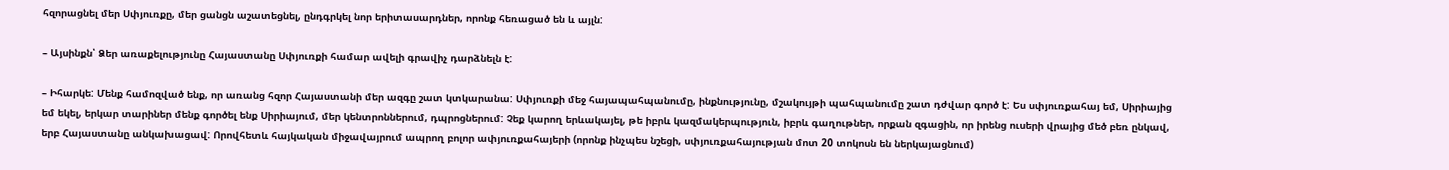հզորացնել մեր Սփյուռքը, մեր ցանցն աշատեցնել, ընդգրկել նոր երիտասարդներ, որոնք հեռացած են և այլն:

– Այսինքն՝ Ձեր առաքելությունը Հայաստանը Սփյուռքի համար ավելի գրավիչ դարձնելն է:

– Իհարկե: Մենք համոզված ենք, որ առանց հզոր Հայաստանի մեր ազգը շատ կտկարանա: Սփյուռքի մեջ հայապահպանումը, ինքնությունը, մշակույթի պահպանումը շատ դժվար գործ է: Ես սփյուռքահայ եմ, Սիրիայից եմ եկել, երկար տարիներ մենք գործել ենք Սիրիայում, մեր կենտրոններում, դպրոցներում: Չեք կարող երևակայել, թե իբրև կազմակերպություն, իբրև գաղութներ, որքան զգացին, որ իրենց ուսերի վրայից մեծ բեռ ընկավ, երբ Հայաստանը անկախացավ: Որովհետև հայկական միջավայրում ապրող բոլոր ափյուռքահայերի (որոնք ինչպես նշեցի, սփյուռքահայության մոտ 20 տոկոսն են ներկայացնում)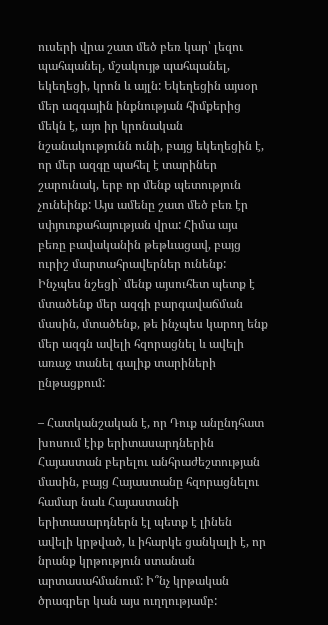ուսերի վրա շատ մեծ բեռ կար՝ լեզու պահպանել, մշակույթ պահպանել, եկեղեցի, կրոն և այլն: Եկեղեցին այսօր մեր ազգային ինքնության հիմքերից մեկն է, այո իր կրոնական նշանակությունն ունի, բայց եկեղեցին է, որ մեր ազգը պահել է տարիներ շարունակ, երբ որ մենք պետություն չունեինք: Այս ամենը շատ մեծ բեռ էր սփյուռքահայության վրա: Հիմա այս բեռը բավականին թեթևացավ, բայց ուրիշ մարտահրավերներ ունենք: Ինչպես նշեցի` մենք այսուհետ պետք է մտածենք մեր ազգի բարգավաճման մասին, մտածենք, թե ինչպես կարող ենք մեր ազգն ավելի հզորացնել և ավելի առաջ տանել գալիք տարիների ընթացքում:

– Հատկանշական է, որ Դուք անընդհատ խոսում էիք երիտասարդներին Հայաստան բերելու անհրաժեշտության մասին, բայց Հայաստանը հզորացնելու համար նաև Հայաստանի երիտասարդներն էլ պետք է լինեն ավելի կրթված, և իհարկե ցանկալի է, որ նրանք կրթություն ստանան արտասահմանում: Ի՞նչ կրթական ծրագրեր կան այս ուղղությամբ: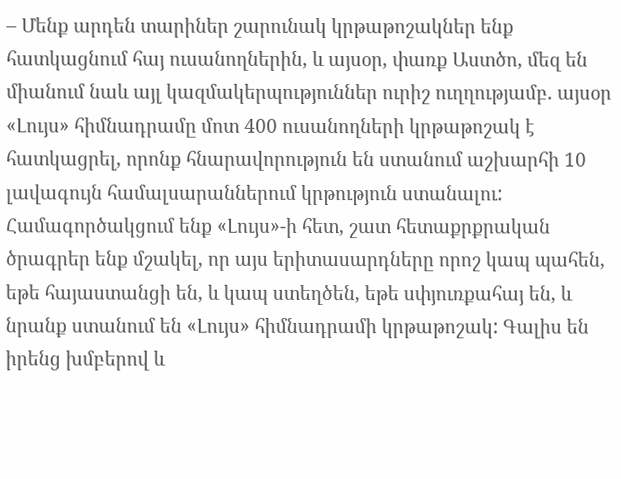– Մենք արդեն տարիներ շարունակ կրթաթոշակներ ենք հատկացնում հայ ուսանողներին, և այսօր, փառք Աստծո, մեզ են միանում նաև այլ կազմակերպություններ ուրիշ ուղղությամբ. այսօր «Լույս» հիմնադրամը մոտ 400 ուսանողների կրթաթոշակ է հատկացրել, որոնք հնարավորություն են ստանում աշխարհի 10 լավագույն համալսարաններում կրթություն ստանալու: Համագործակցում ենք «Լույս»-ի հետ, շատ հետաքրքրական ծրագրեր ենք մշակել, որ այս երիտասարդները որոշ կապ պահեն, եթե հայաստանցի են, և կապ ստեղծեն, եթե սփյուռքահայ են, և նրանք ստանում են «Լույս» հիմնադրամի կրթաթոշակ: Գալիս են իրենց խմբերով և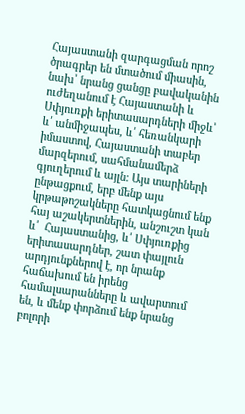Հայաստանի զարգացման որոշ ծրագրեր են մտածում միասին, նախ՝ նրանց ցանցը բավականին ուժեղանում է Հայաստանի և Սփյուռքի երիտասարդների միջև՝ և՛ անմիջապես, և՛ հեռանկարի իմաստով, Հայաստանի տաբեր մարզերում, սահմանամերձ գյուղերում և այլն: Այս տարիների ընթացքում, երբ մենք այս կրթաթոշակները հատկացնում ենք հայ աշակերտներին, անշուշտ կան և՛  Հայաստանից, և՛ Սփյուռքից երիտասարդներ, շատ փայլուն արդյունքներով է, որ նրանք հաճախում են իրենց համալսարանները և ավարտում են, և մենք փորձում ենք նրանց բոլորի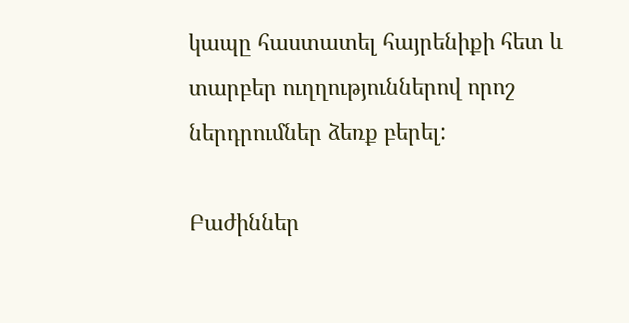կապը հաստատել հայրենիքի հետ և տարբեր ուղղություններով որոշ ներդրումներ ձեռք բերել:

Բաժիններ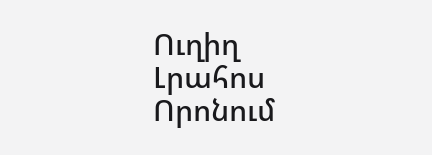Ուղիղ
Լրահոս
Որոնում